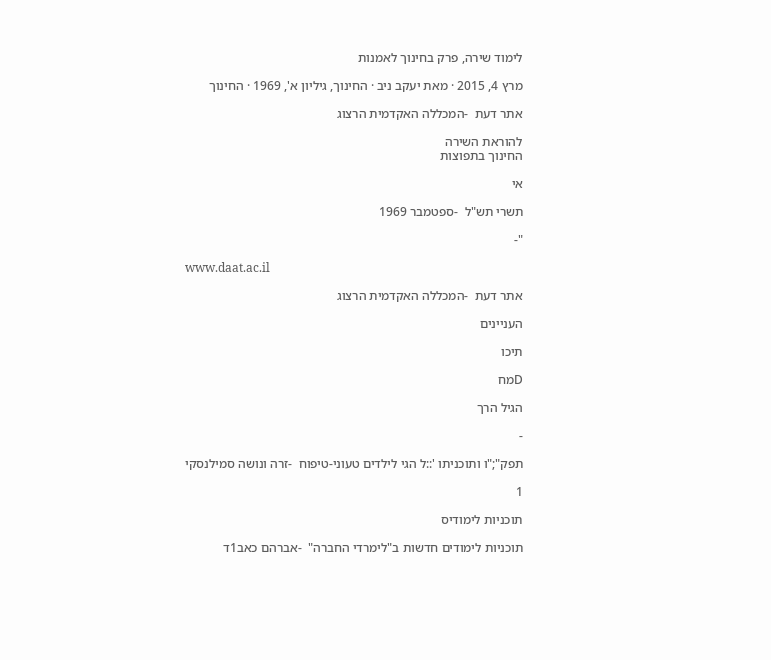לימוד שירה, פרק בחינוך לאמנות

מרץ 4, 2015 · מאת יעקב ניב · החינוך, גיליון א', 1969 · החינוך

אתר דעת  -המכללה האקדמית הרצוג

להוראת השירה
החינוך בתפוצות

אי

תשרי תש"ל  -ספטמבר 1969

"-

www.daat.ac.il

אתר דעת  -המכללה האקדמית הרצוג

העניינים

תיכו

Dמח

הגיל הרך

-

תפק";"ו ותוכניתו '::ל הגי לילדים טעוני-טיפוח  -זרה ונושה סמילנסקי

1

תוכניות לימודיס

תוכניות לימודים חדשות ב"לימרדי החברה"  -אברהם כאב1ד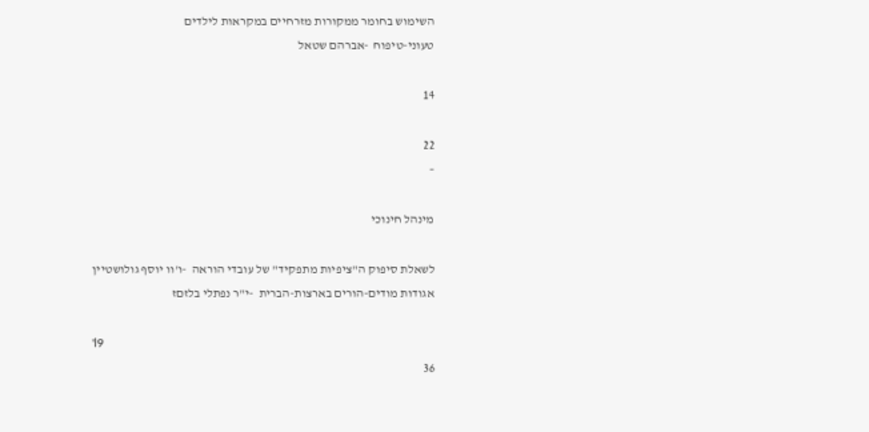השימוש בחומר ממקורות מזרחיים במקראות לילדים
טעוני-טיפוח  -אברהם שטאל

14

22
–

מינהל חינוכי

לשאלת סיפוק ה"ציפיות מתפקיד" של עובדי הוראה  -ו'וו יוסף גולושטיין
אגודות מודים-הורים בארצות-הברית  -י"ר נפתלי בלזםז

'l9
36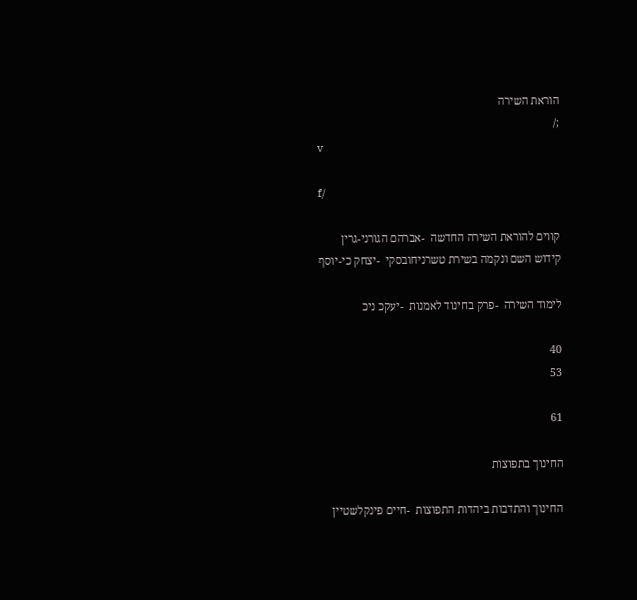הוראת השירה
;/
v

f/

קווים להוראת השירה החדשה  -אברהם הגורני-גרין
קידוש השם ונקמה בשירת טשרניחובסקי  -יצחק כי-יוסף

לימוד השירה  -פרק בחינוד לאמנות  -יעקכ ניכ

40
53

61

החינוך בתפוצות

החינוך והתדבות ביהדות התפוצות  -חיים פינקלשטיין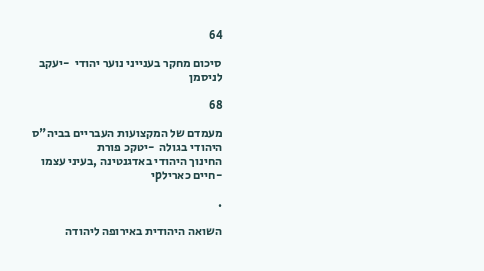64

סיכום מחקר בענייני נוער יהודי  -יעקב לניסמן

68

מעמדם של המקצועות העבריים בביה"ס היהודי בגולה  -יטקכ פורת
החינוך היהודי באדגנטינה ,בעיני עצמו  -חיים כארילpי

.

השואה היהודית באירופה ליהודה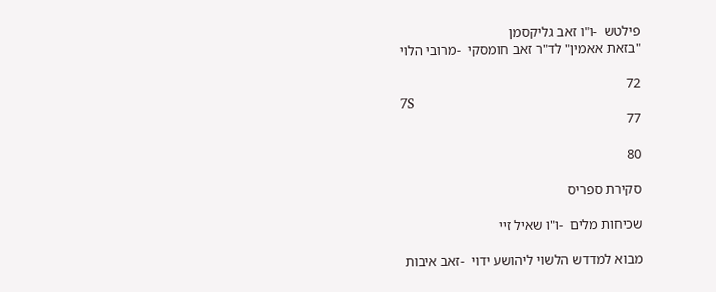פילטש  -ו"ו זאב גליקסמן
"בזאת אאמין" לד"ר זאב חומסקי  -מרובי הלוי

72
7S
77

80

סקירת ספריס

שכיחות מלים  -ו"ו שאיל זיי

מבוא למדדש הלשוי ליהושע ידוי  -זאב איבות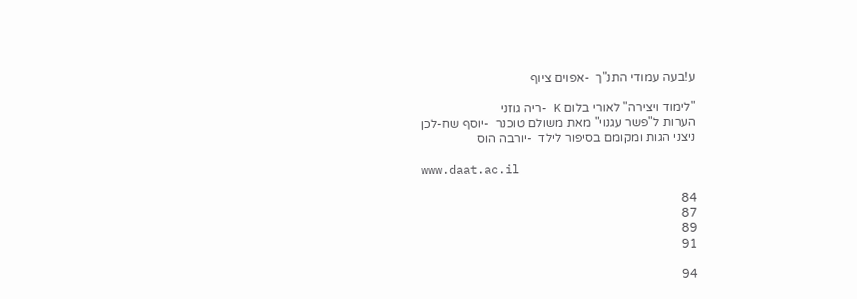ע!בעה עמודי התנ"ך  -אפוים ציוף

"לימוד ויצירה" לאורי בלום K -ריה גוזני
הערות ל"פשר עגנוי" מאת משולם טוכנר  -יוסף שח-לכן
ניצני הגות ומקומם בסיפור לילד  -יורבה הוס

www.daat.ac.il

84
87
89
91

94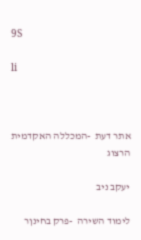9S

li



אתר דעת  -המכללה האקדמית הרצוג

יעקב ניב

לימוד השירה  -פרק בחינןר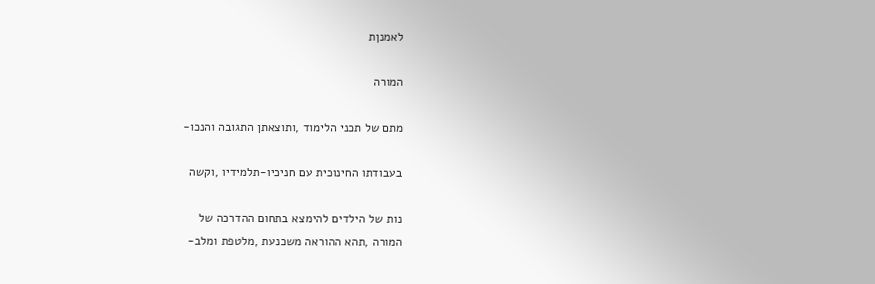לאמנןת

המורה

מתם של תכני הלימוד ,ותוצאתן התגובה והנכו-

בעבודתו החינוכית עם חניכיו-תלמידיו ,וקשה

נות של הילדים להימצא בתחום ההדרכה של
המורה ,תהא ההוראה משכנעת ,מלטפת ומלב-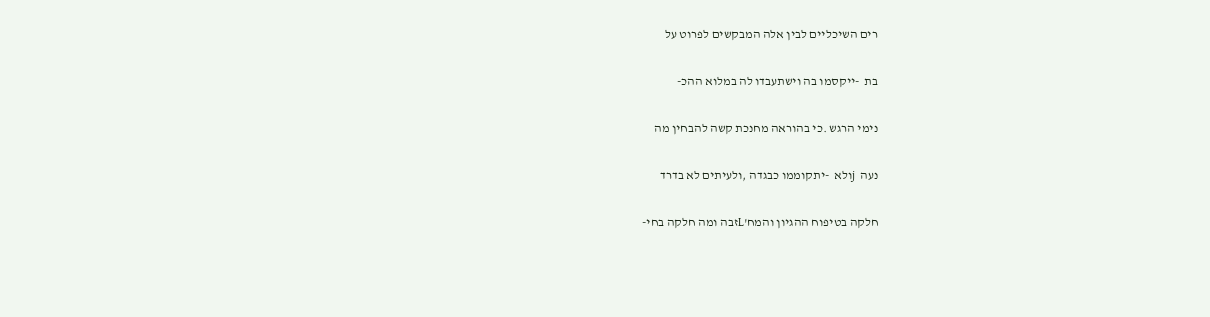רים השיכליים לבין אלה המבקשים לפרוט על

בת  -ייקסמו בה וישתעבדו לה במלוא ההכ-

נימי הרגש .כי בהוראה מחנכת קשה להבחין מה

נעה  jולא  -יתקוממו כבגדה ,ולעיתים לא בדרד

חלקה בטיפוח ההגיון והמח'Lזבה ומה חלקה בחי-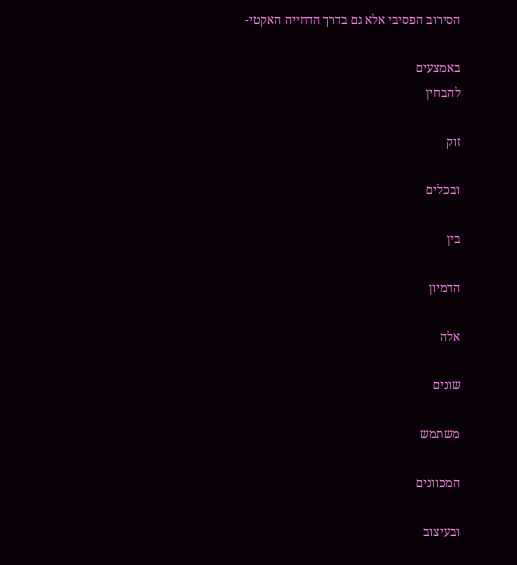הסירוב הפסיבי אלא גם בדרך הדחייה האקטי-

באמצעים
להבחין

זוק

ובכלים

בין

הדמיון

אלה

שונים

משתמש

המכוונים

ובעיצוב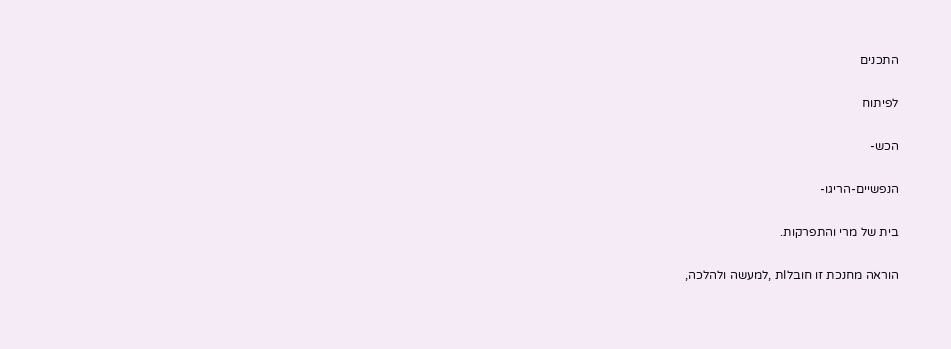התכנים

לפיתוח

הכש-

הנפשיים-הריגו-

בית של מרי והתפרקות.

הוראה מחנכת זו חובלIת ,למעשה ולהלכה,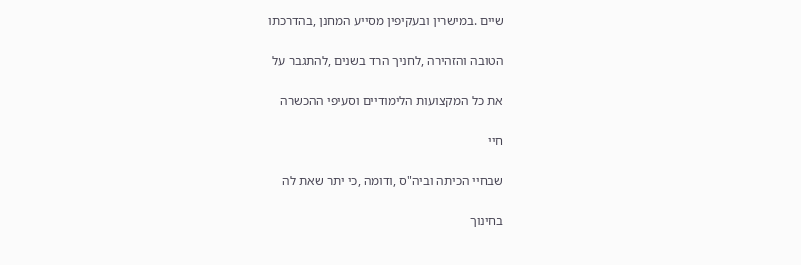שיים .במישרין ובעקיפין מסייע המחנן ,בהדרכתו

הטובה והזהירה ,לחניך הרד בשנים ,להתגבר על

את כל המקצועות הלימודיים וסעיפי ההכשרה

חיי

שבחיי הכיתה וביה"ס ,ודומה ,כי יתר שאת לה

בחינוך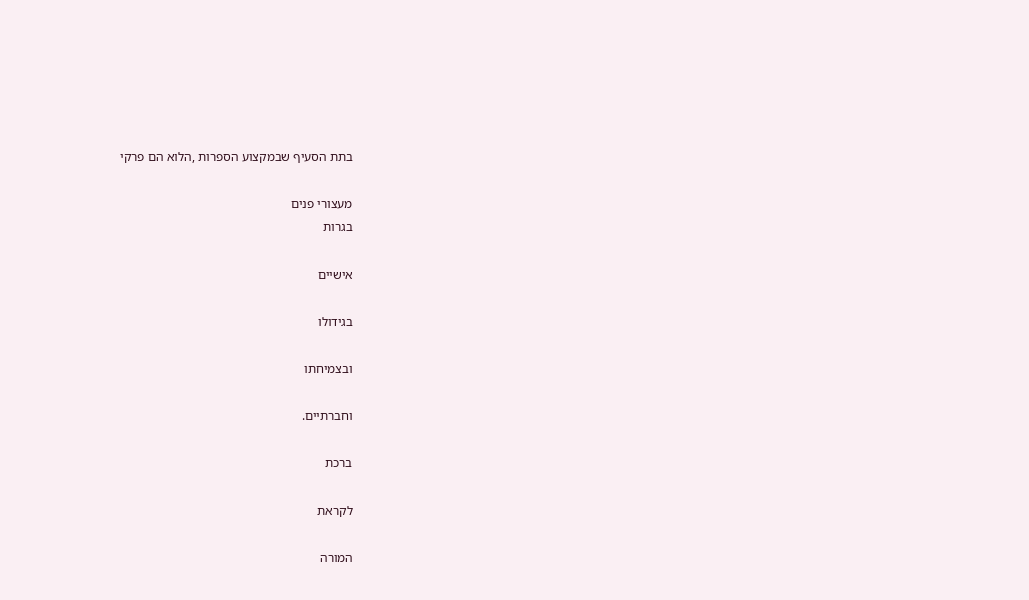בתת הסעיף שבמקצוע הספרות ,הלוא הם פרקי

מעצורי פנים
בגרות

אישיים

בגידולו

ובצמיחתו

וחברתיים.

ברכת

לקראת

המורה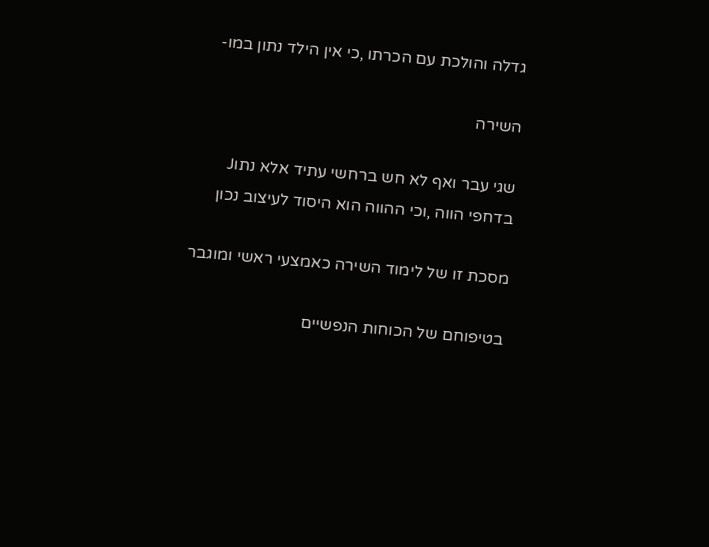גדלה והולכת עם הכרתו ,כי אין הילד נתון במו-

השירה

שגי עבר ואף לא חש ברחשי עתיד אלא נתוJ
בדחפי הווה ,וכי ההווה הוא היסוד לעיצוב נכון

מסכת זו של לימוד השירה כאמצעי ראשי ומוגבר

בטיפוחם של הכוחות הנפשיים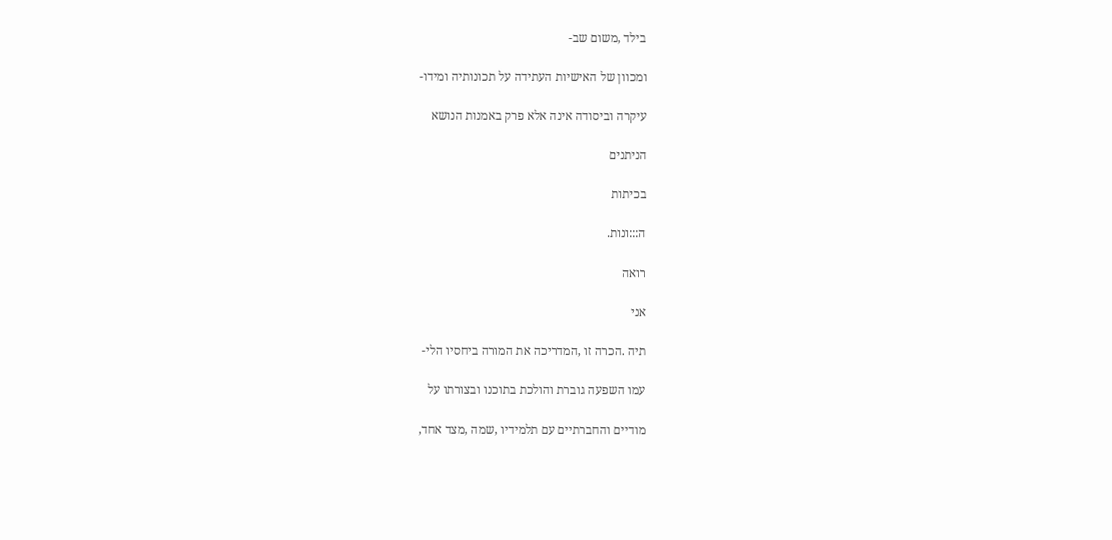בילד ,משום שב-

ומכוון של האישיות העתידה על תכונותיה ומידו-

עיקרה וביסודה אינה אלא פרק באמנות הנושא

הניתנים

בכיתות

ה:::ונות.

רואה

אני

תיה .הכרה זו ,המדריכה את המורה ביחסיו הלי-

עמו השפעה גוברת והולכת בתוכנו ובצורתו על

מודיים והחברתיים עם תלמידיו ,שמה ,מצד אחד,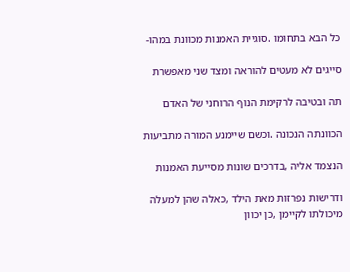כל הבא בתחומו .סוגיית האמנות מכוונת במהו-

סייגים לא מעטים להוראה ומצד שני מאפשרת

תה ובטיבה לרקימת הנוף הרוחני של האדם

הכוונתה הנכונה .וכשם שיימנע המורה מתביעות

הנצמד אליה ,בדרכים שונות מסייעת האמנות

ודרישות נפרזות מאת הילד ,כאלה שהן למעלה
מיכולתו לקיימן ,כן יכוון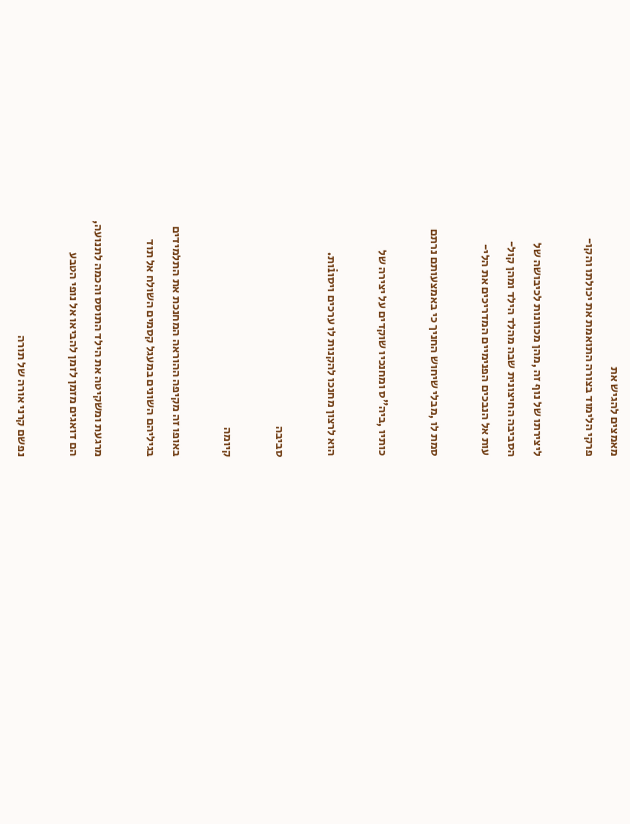מאמצים להגיש את
פרקי הלימוד בצורה התואמת את יכולתו והקו-

ליצירתו של נוף זה ,מהן מכוונות לכיבושה של
הסביבה החיצונית שבה מהלד הילד ומהן קול-
עות אל הנבכים הפנימיים המדריכים את הלי-

סמת לו ,מבלי שיחוש החניך כי באמצעותם נרתם

כותיו ,ביה"ס ומחנכיו שוקדים על יצירה של

הוא לרצון מחנכו להקנות לו ערכים ויסוiות.

סביבה

קיומה

באופו זה מקיפה ההוראה המחנכת את התלמידים
בגיליהם השונים במעגל קסמים השולח אל תוד

מרגעת ומשקיטה את הילד התוסס והכמה לתנועה,
הם דואגים מזמן לזמן להביאו אל נופי הטבע

נפשם קרני אורה של תורה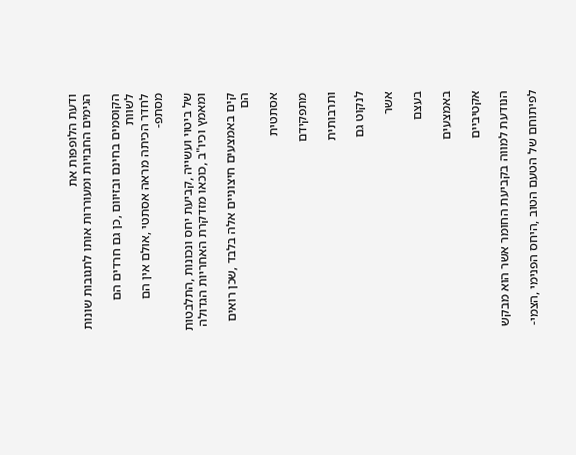ודעת הלופפות את
הגימים החבויות ומעוררות אותו לתגובות שונות

הקוסמים בחינם ובזיוום ,כן גם חרדים הם לשוות
לחדר הכיתה מראה אסתטי ,אולם אין הם מסתפ-

של ביטוי ועשייה ,קביעת יחס ונכונות ,התלבטות
ומאמץ וכיו"ב ,כוכאו מזדקרת האחריות הגדולה

קים באמצעים חיצוניים אלה בלבד ,שכן רואים
הם

אסתטית

מתפקידם

ותרבותית

לנקוט גם

אשר

בעצם

באמצעים

אקטיביים

הנודעת למווה בקביעת החומר אשר הוא מבקש

לפיתוחם של הטעם הטוב ,היחס הפנימי ,הצמי-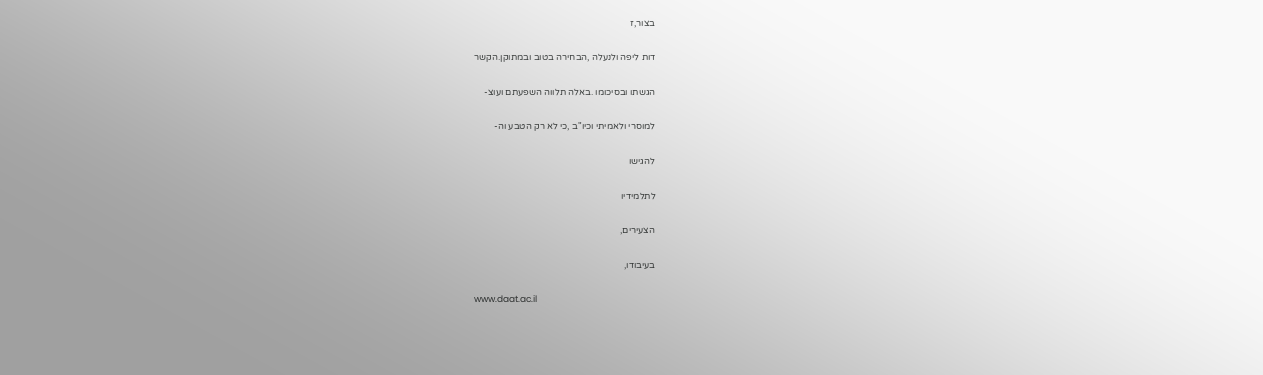בצור,ז

דות ליפה ולנעלה ,הבחירה בטוב ובמתוקן.הקשר

הגשתו ובסיכומו .באלה תלווה השפעתם ועוצ-

למוסרי ולאמיתי וכיו"ב ,כי לא רק הטבע וה-

להגישו

לתלמידיו

הצעירים,

בעיבודו,

www.daat.ac.il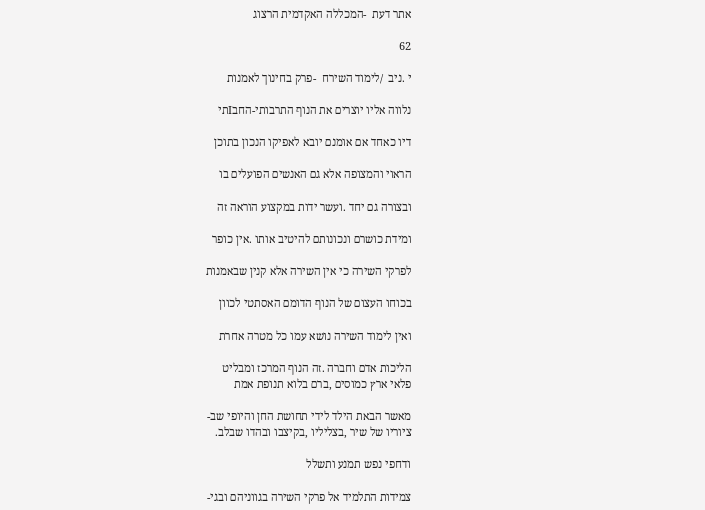אתר דעת  -המכללה האקדמית הרצוג

62

י .ניב  /לימוד השירח  -פרק בחינוך לאמנות

נלווה אליו יוצרים את הנוף התרבותי-החבIתי

דיו כאחד אם אומנם יובא לאפיקו הנכון בתוכן

הראוי והמצופה אלא גם האנשים הפועלים בו

ובצורה גם יחד .ועשר ידות במקצוע הוראה זה

ומידת כושרם ונכונותם להיטיב אותו .אין כופר

לפרקי השירה כי אין השירה אלא קנין שבאמנות

בכוחו העצום של הנוף הדומם האסתטי לכוון

ואין לימוד השירה נושא עמו כל מטרה אחרת

הליכות אדם וחברה .זה הנוף המרכז ומבליט
פלאי ארץ כמוסים ,ברם בלוא תנופת אמת

מאשר הבאת הילד לידי תחושת החן והיופי שב-
ציוריו של שיר ,בצליליו ,בקיצבו ובהדו שבלב.

ודחפי נפש תמנע ותשלל

צמידות התלמיד אל פרקי השירה בגווניהם ובגי-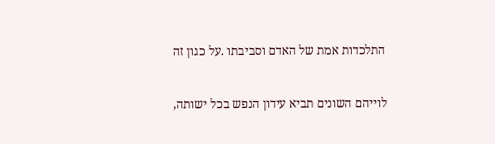התלכדות אמת של האדם וסביבתו .על כגון זה

לוייהם השונים תביא עידון הנפש בכל ישותה,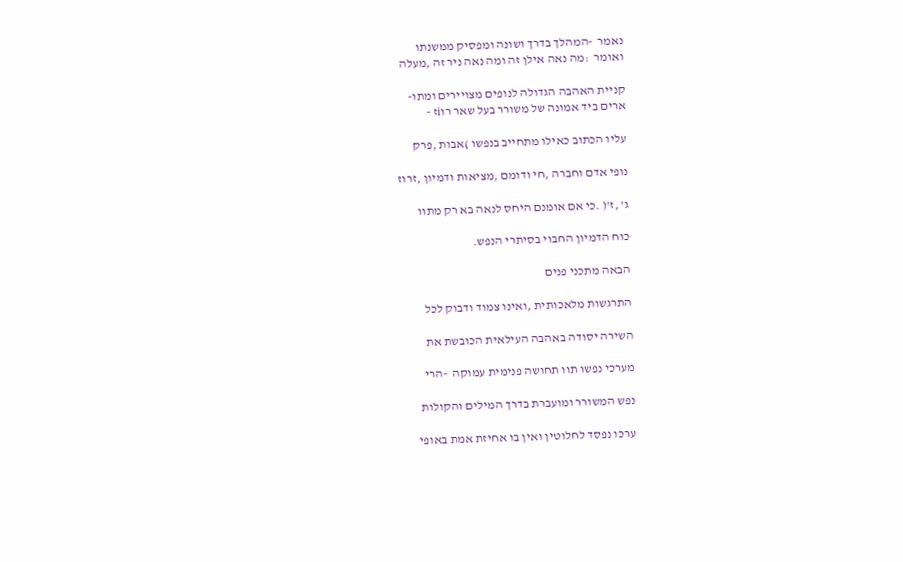נאמר  -המהלך בדרך ושונה ומפסיק ממשנתו
ואומר  :מה נאה אילן זה ומה נאה ניר זה ,מעלה

קניית האהבה הגדולה לנופים מצויירים ומתו-
ארים ביד אמונה של משורר בעל שאר רוiז -

עליו הכתוב כאילו מתחייב בנפשו )אבות ,פרק

נופי אדם וחברה ,חי ודומם ,מציאות ודמיון ,זרוז

ג' ,ז'( .כי אם אומנם היחס לנאה בא רק מתוו

כוח הדמיון החבוי בסיתרי הנפש.

הבאה מתכני פנים

התרגשות מלאכותית ,ואינו צמוד ודבוק לכל

השירה יסודה באהבה העילאית הכובשת את

מערכי נפשו תוו תחושה פנימית עמוקה  -הרי

נפש המשורר ומועברת בדרך המילים והקולות

ערכו נפסד לחלוטין ואין בו אחיזת אמת באופי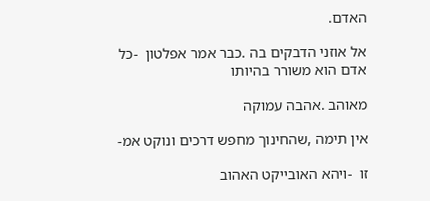האדם.

אל אוזני הדבקים בה .כבר אמר אפלטון  -כל
אדם הוא משורר בהיותו

מאוהב .אהבה עמוקה

אין תימה ,שהחינוך מחפש דרכים ונוקט אמ-

זו  -ויהא האובייקט האהוב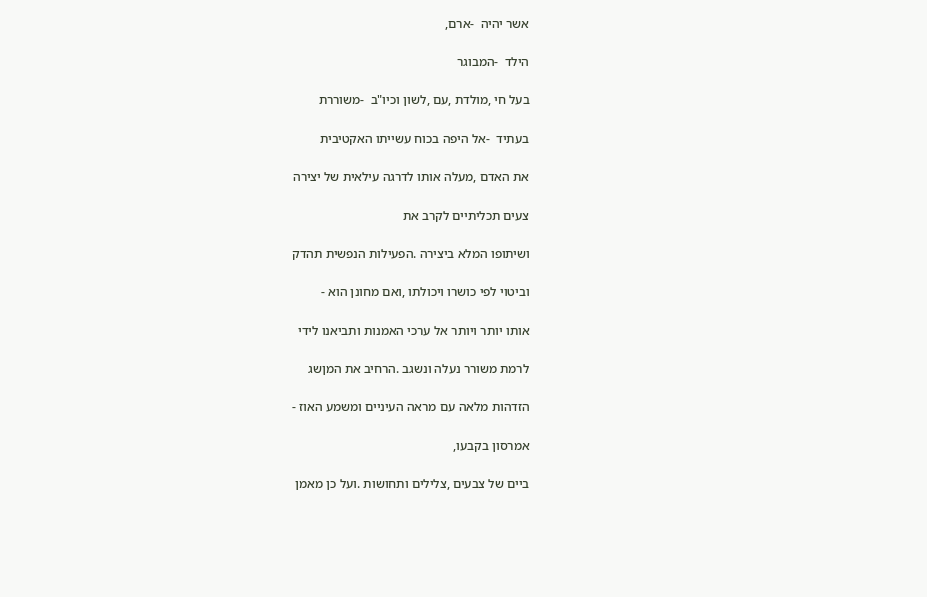אשר יהיה  -ארם,

הילד  -המבוגר

בעל חי ,מולדת ,עם ,לשון וכיו"ב  -משוררת

בעתיד  -אל היפה בכוח עשייתו האקטיבית

את האדם ,מעלה אותו לדרגה עילאית של יצירה

צעים תכליתיים לקרב את

ושיתופו המלא ביצירה .הפעילות הנפשית תהדק

וביטוי לפי כושרו ויכולתו ,ואם מחונן הוא -

אותו יותר ויותר אל ערכי האמנות ותביאנו לידי

לרמת משורר נעלה ונשגב .הרחיב את המןשג

הזדהות מלאה עם מראה העיניים ומשמע האוז -

אמרסון בקבעו,

ביים של צבעים ,צלילים ותחושות .ועל כן מאמן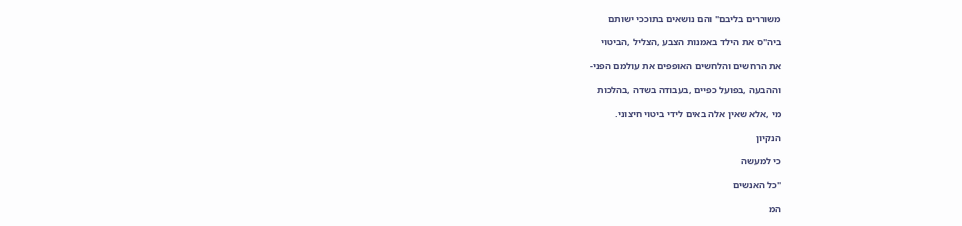משוררים בליבם" והם נושאים בתוככי ישותם

ביה"ס את הילד באמנות הצבע ,הצליל ,הביטוי

את הרחשים והלחשים האופפים את עולמם הפני-

וההבעה ,בפועל כפיים ,בעבודה בשדה ,בהלכות

מי ,אלא שאין אלה באים לידי ביטוי חיצוני.

הנקיון

כי למעשה

"כל האנשים

המ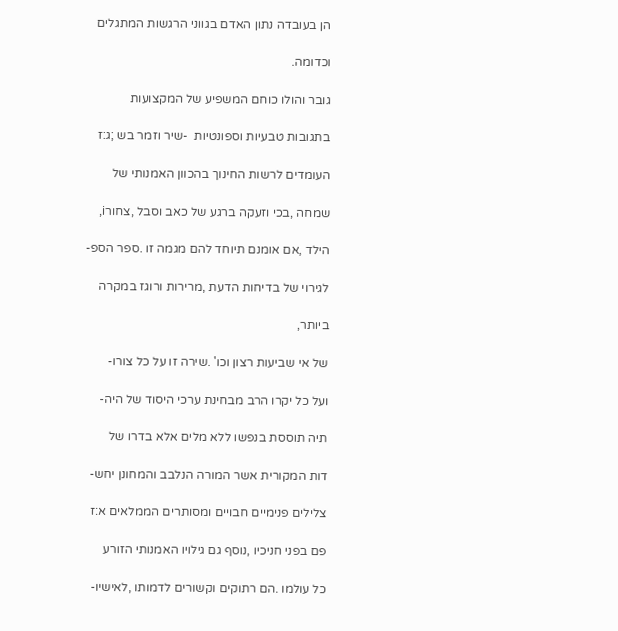הן בעובדה נתון האדם בגווני הרגשות המתגלים

וכדומה.

גובר והולו כוחם המשפיע של המקצועות

בתגובות טבעיות וספונטיות  -שיר וזמר בש ;ג:ז

העומדים לרשות החינוך בהכוון האמנותי של

שמחה ,בכי וזעקה ברגע של כאב וסבל ,צחורi,

הילד ,אם אומנם תיוחד להם מגמה זו .ספר הספ-

לגירוי של בדיחות הדעת ,מרירות ורוגז במקרה

ביותר,

של אי שביעות רצון וכו' .שירה זו על כל צורו-

ועל כל יקרו הרב מבחינת ערכי היסוד של היה-

תיה תוססת בנפשו ללא מלים אלא בדרו של

דות המקורית אשר המורה הנלבב והמחונן יחש-

צלילים פנימיים חבויים ומסותרים הממלאים א:ז

פם בפני חניכיו ,נוסף גם גילויו האמנותי הזורע

כל עולמו .הם רתוקים וקשורים לדמותו ,לאישיו-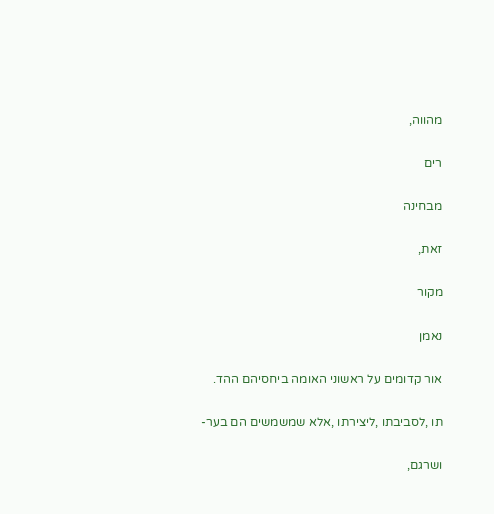מהווה,

רים

מבחינה

זאת,

מקור

נאמן

אור קדומים על ראשוני האומה ביחסיהם ההד.

תו ,לסביבתו ,ליצירתו ,אלא שמשמשים הם בער-

ושרגם,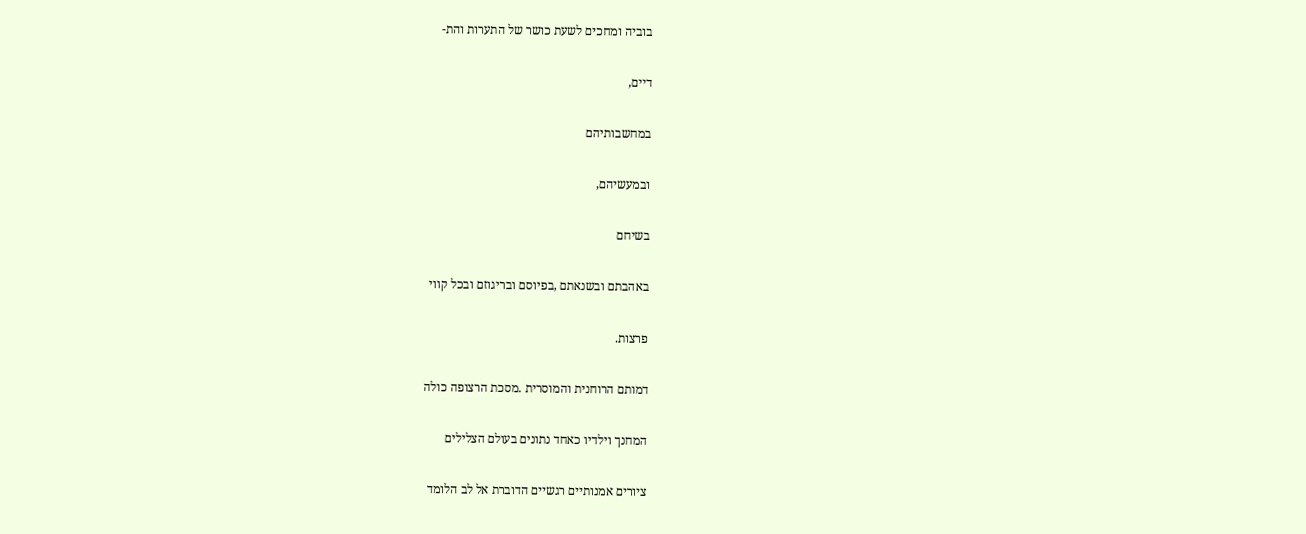בוביה ומחכים לשעת כושר של התערות והת-

דיים,

במחשבותיהם

ובמעשיהם,

בשיחם

באהבתם ובשנאתם ,בפיוסם ובריגוזם ובכל קווי

פרצות.

דמותם הרוחנית והמוסרית .מסכת הרצופה כולה

המחנך וילדיו כאחד נתונים בעולם הצלילים

ציורים אמנותיים רגשיים הדוברת אל לב הלומד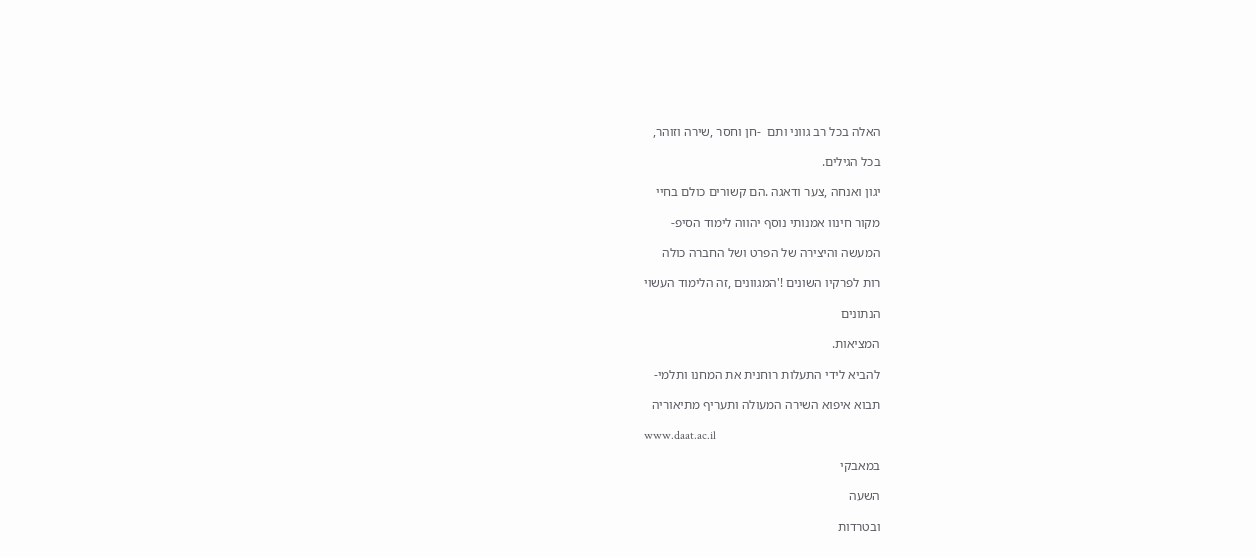האלה בכל רב גווני ותם  -חן וחסר ,שירה וזוהר,

בכל הגילים.

יגון ואנחה ,צער ודאגה .הם קשורים כולם בחיי

מקור חינוו אמנותי נוסף יהווה לימוד הסיפ-

המעשה והיצירה של הפרט ושל החברה כולה

רות לפרקיו השונים !'המגוונים ,זה הלימוד העשוי

הנתונים

המציאות.

להביא לידי התעלות רוחנית את המחנו ותלמי-

תבוא איפוא השירה המעולה ותעריף מתיאוריה

www.daat.ac.il

במאבקי

השעה

ובטרדות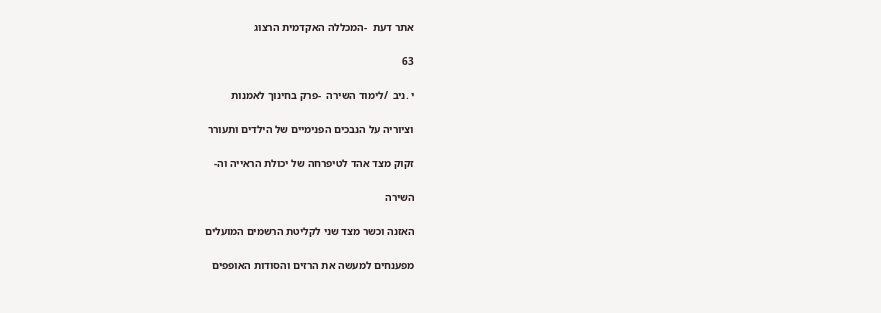אתר דעת  -המכללה האקדמית הרצוג

63

י .ניב  /לימוד השירה  -פרק בחינוך לאמנות

וציוריה על הנבכים הפנימיים של הילדים ותעורר

זקוק מצד אהד לטיפרחה של יכולת הראייה וה-

השירה

האזנה וכשר מצד שני לקליטת הרשמים המועלים

מפענחים למעשה את הרזים והסודות האופפים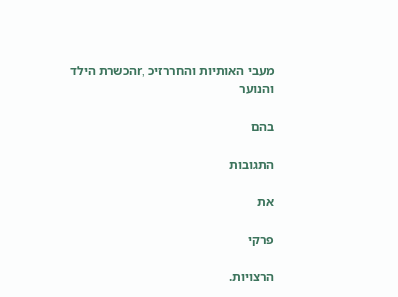מעבי האותיות והחררזיכ ,rהכשרת הילד והנוער

בהם

התגובות

את

פרקי

הרצויות.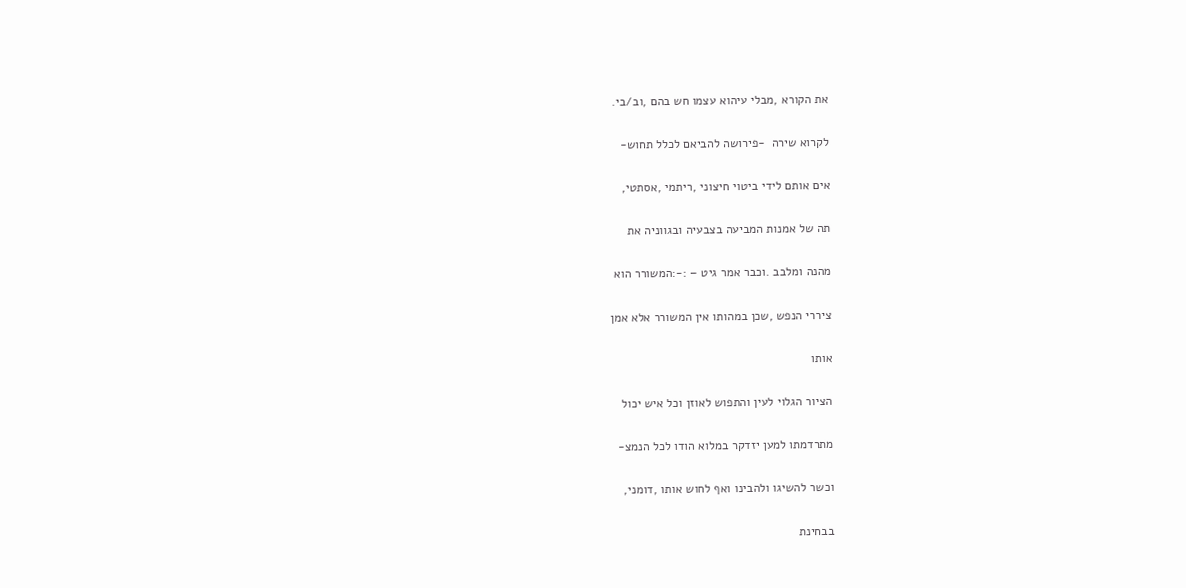את הקורא ,מבלי עיהוא עצמו חש בהם ,וב/בי.

לקרוא שירה  -פירושה להביאם לכלל תחוש-

אים אותם לידי ביטוי חיצוני ,ריתמי ,אסתטי,

תה של אמנות המביעה בצבעיה ובגווניה את

מהנה ומלבב .וכבר אמר גיט – :-:המשורר הוא

ציררי הנפש ,שכן במהותו אין המשורר אלא אמן

אותו

הציור הגלוי לעין והתפוש לאוזן וכל איש יכול

מתרדמתו למען יזדקר במלוא הודו לכל הנמצ-

וכשר להשיגו ולהבינו ואף לחוש אותו ,דומני,

בבחינת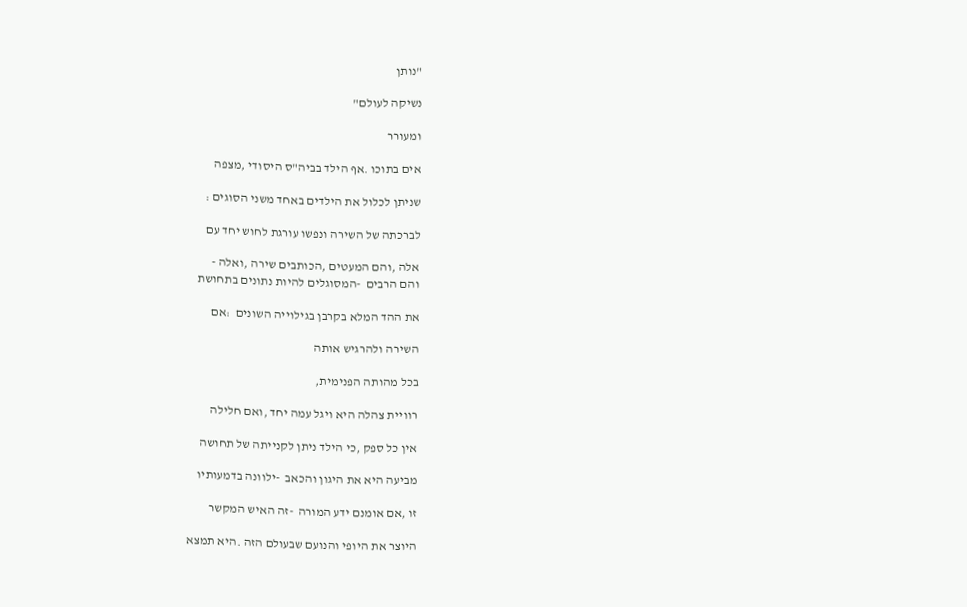"נותן

נשיקה לעולם"

ומעורר

אים בתוכו .אף הילד בביה"ס היסודי ,מצפה

שניתן לכלול את הילדים באחד משני הסוגים :

לברכתה של השירה ונפשו עורגת לחוש יחד עם

אלה ,והם המעטים ,הכותבים שירה ,ואלה -
והם הרבים  -המסוגלים להיות נתונים בתחושת

את ההד המלא בקרבן בגילוייה השונים  :אם

השירה ולהרגיש אותה

בכל מהותה הפנימית,

רוויית צהלה היא ויגל עמה יחד ,ואם חלילה

אין כל ספק ,כי הילד ניתן לקנייתה של תחושה

מביעה היא את היגון והכאב  -ילוונה בדמעותיו

זו ,אם אומנם ידע המורה  -זה האיש המקשר

היוצר את היופי והנועם שבעולם הזה .היא תמצא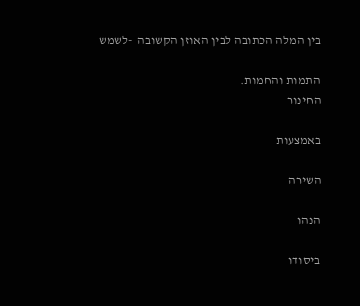בין המלה הכתובה לבין האוזן הקשובה  -לשמש

התמות והחמות.
החינור

באמצעות

השירה

הנהו

ביסודו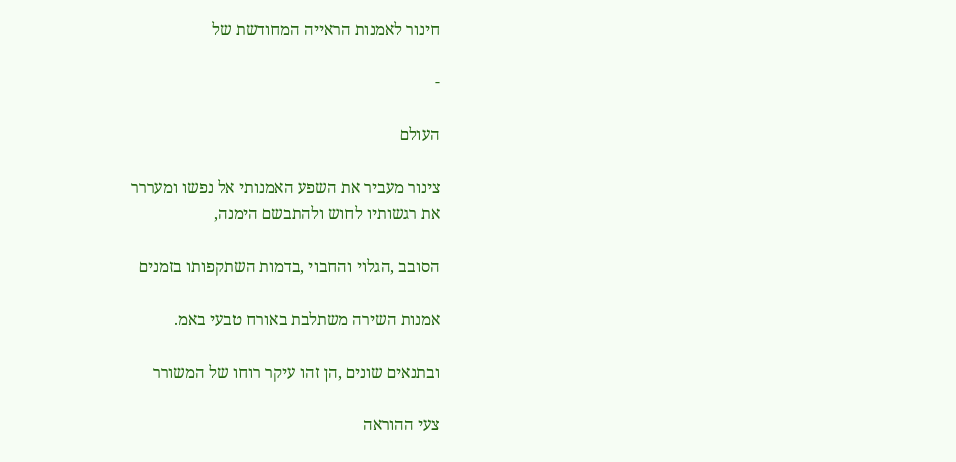חינור לאמנות הראייה המחודשת של

-

העולם

צינור מעביר את השפע האמנותי אל נפשו ומעררר
את רגשותיו לחוש ולהתבשם הימנה,

הסובב ,הגלוי והחבוי ,בדמות השתקפותו בזמנים

אמנות השירה משתלבת באורח טבעי באמ.

ובתנאים שונים ,הן זהו עיקר רוחו של המשורר

צעי ההוראה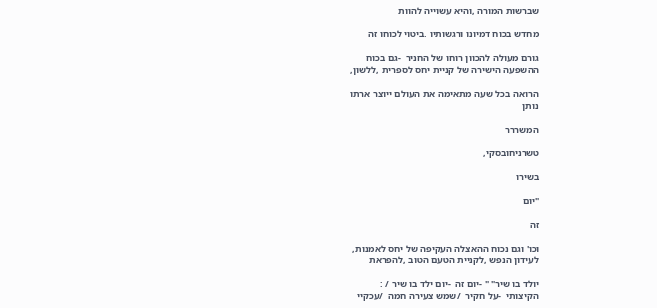שברשות המורה ,והיא עשוייה להוות

מחדש בכוח דמיונו ורגשותיו .ביטוי לכוחו זה

גורם מעולה להכוון רוחו של החניר  -גם בכוח
ההשפעה הישירה של קניית יחס לספרית ,ללשון,

הרואה בכל שעה מתאימה את העולם ייוצר ארתו
נותן

המשררר

טשרניחובסקי,

בשירו

"יום

זה

וכו' וגם נכוח ההאצלה העקיפה של יחס לאמנות,
לעידון הנפש ,לקניית הטעם הטוב ,להפראת

יולד בו שיר" " -יום זה  -יום ילד בו שיר / :
הקיצותי  -על חקיר  /שמש צעירה חמה  /עכקיי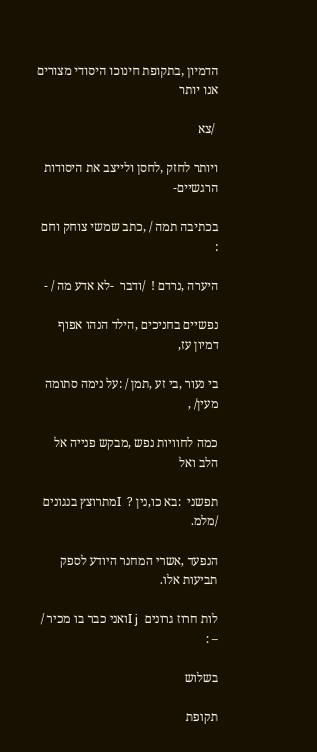הדמיון ,בתקופת חינוכו היסודי מצורים אנו יותר

 /צא

ויותר לחזק ,לחסן ולייצב את היסודות הרגשיים-

בכתיבה תמה / ,כתב שמשי צוחק וחם :

היערה ,נרדם !  /ודבר  -לא אדע מה / -

נפשיים בחניכים ,הילד הנהו אפוף דמיון עז,

בי נעור ,בי זע ,תמן / :על נימה סתומה מעין/ ,

כמה לחוויות נפש ,מבקש פנייה אל הלב ואל

תפשני  :בא כו,נין ?  Iמתרוצץ בנגונים  /מלמ.

הנפעד ,אשרי המחנר היודע לספק תביעות אלו.

לות חרוז גרונים  I jואני כבר בו מכיר / – :

בשלוש

תקופת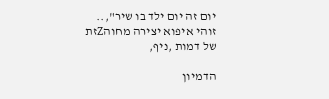יום זה יום ילד בו שיר",..
זוהי איפוא יצירה מחוהZזת של דמות ,ניף,

הדמיון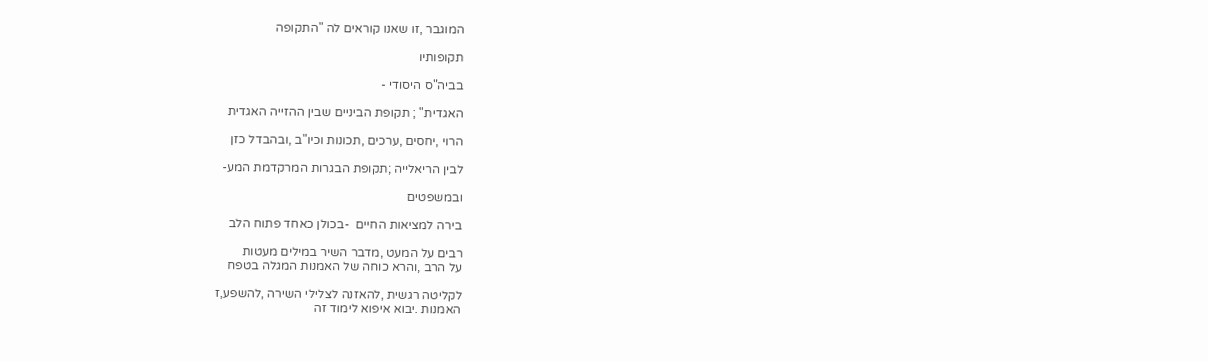המוגבר ,זו שאנו קוראים לה "התקופה

תקופותיו

בביה"ס היסודי -

האגדית" ; תקופת הביניים שבין ההזייה האגדית

הרוי ,יחסים ,ערכים ,תכונות וכיו"ב ,ובהבדל כזן

לבין הריאלייה ;תקופת הבגרות המרקדמת המע-

ובמשפטים

בירה למציאות החיים  -בכולן כאחד פתוח הלב

רבים על המעט ,מדבר השיר במילים מעטות
על הרב ,והרא כוחה של האמנות המגלה בטפח

לקליטה רגשית ,להאזנה לצלילי השירה ,להשפע,ז
האמנות .יבוא איפוא לימוד זה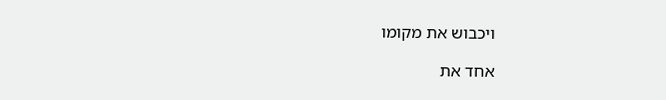ויכבוש את מקומו

אחד את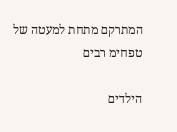המתרקם מתחת למעטה של טפחימ רבים

הילדים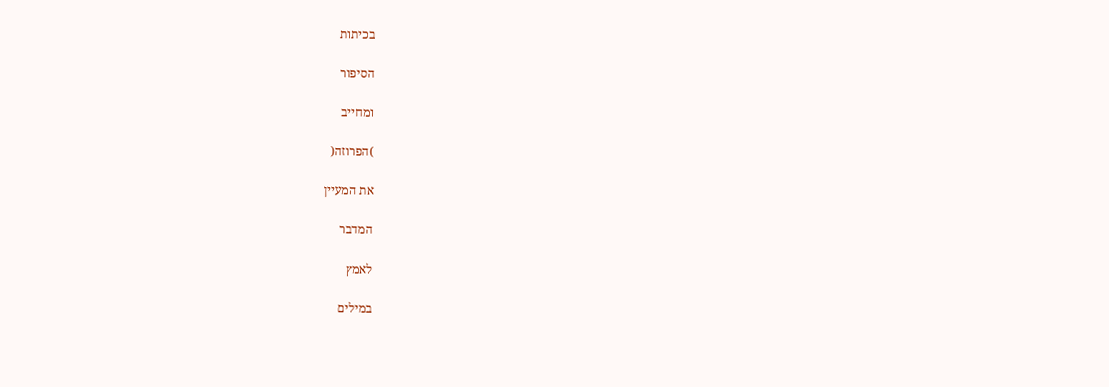בכיתות

הסיפור

ומחייב

)הפרוזה(

את המעיין

המדבר

לאמץ

במילים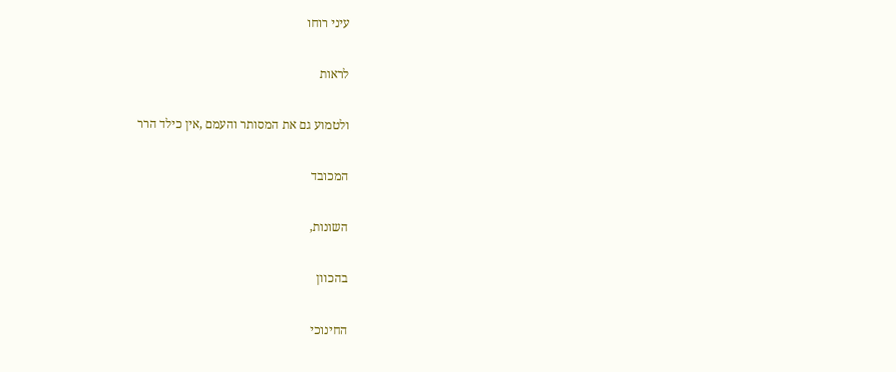עיני רוחו

לראות

ולטמוע גם את המסותר והעמם ,אין כילד הרר

המכובד

השונות,

בהכוון

החינוכי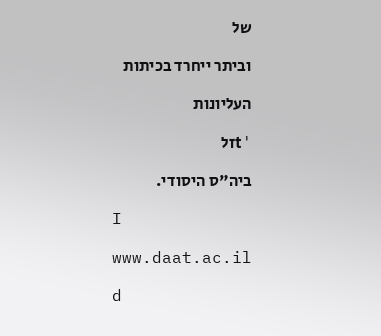של

וביתר ייחרד בכיתות

העליונות

'tזל

ביה"ס היסודי.

I

www.daat.ac.il

d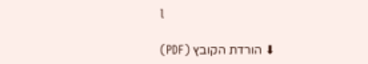l

⬇ הורדת הקובץ (PDF)